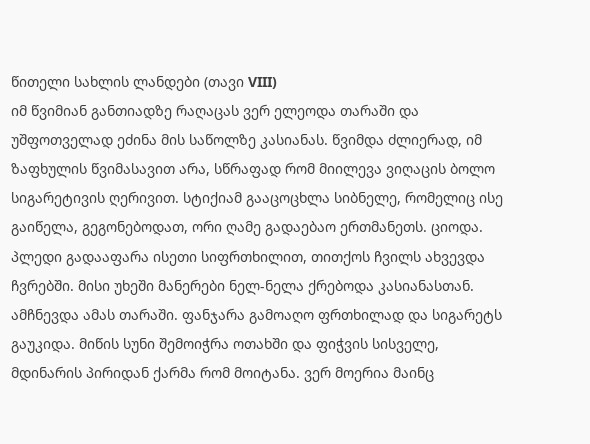წითელი სახლის ლანდები (თავი VIII)
იმ წვიმიან განთიადზე რაღაცას ვერ ელეოდა თარაში და უშფოთველად ეძინა მის საწოლზე კასიანას. წვიმდა ძლიერად, იმ ზაფხულის წვიმასავით არა, სწრაფად რომ მიილევა ვიღაცის ბოლო სიგარეტივის ღერივით. სტიქიამ გააცოცხლა სიბნელე, რომელიც ისე გაიწელა, გეგონებოდათ, ორი ღამე გადაებაო ერთმანეთს. ციოდა. პლედი გადააფარა ისეთი სიფრთხილით, თითქოს ჩვილს ახვევდა ჩვრებში. მისი უხეში მანერები ნელ-ნელა ქრებოდა კასიანასთან. ამჩნევდა ამას თარაში. ფანჯარა გამოაღო ფრთხილად და სიგარეტს გაუკიდა. მიწის სუნი შემოიჭრა ოთახში და ფიჭვის სისველე, მდინარის პირიდან ქარმა რომ მოიტანა. ვერ მოერია მაინც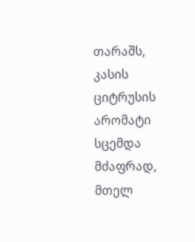თარაშს, კასის ციტრუსის არომატი სცემდა მძაფრად, მთელ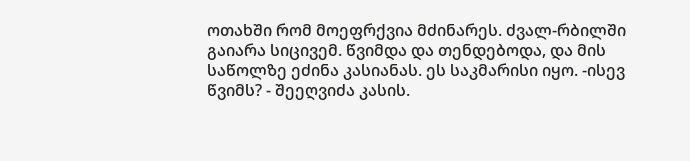ოთახში რომ მოეფრქვია მძინარეს. ძვალ-რბილში გაიარა სიცივემ. წვიმდა და თენდებოდა, და მის საწოლზე ეძინა კასიანას. ეს საკმარისი იყო. -ისევ წვიმს? - შეეღვიძა კასის.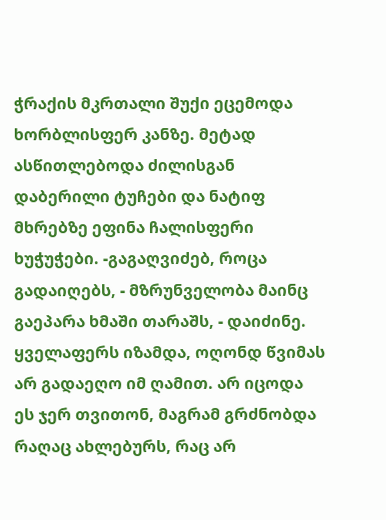ჭრაქის მკრთალი შუქი ეცემოდა ხორბლისფერ კანზე. მეტად ასწითლებოდა ძილისგან დაბერილი ტუჩები და ნატიფ მხრებზე ეფინა ჩალისფერი ხუჭუჭები. -გაგაღვიძებ, როცა გადაიღებს, - მზრუნველობა მაინც გაეპარა ხმაში თარაშს, - დაიძინე. ყველაფერს იზამდა, ოღონდ წვიმას არ გადაეღო იმ ღამით. არ იცოდა ეს ჯერ თვითონ, მაგრამ გრძნობდა რაღაც ახლებურს, რაც არ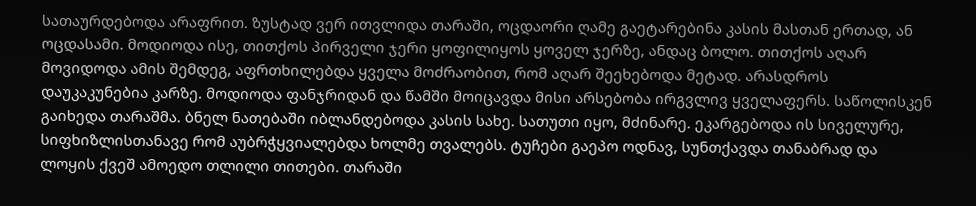სათაურდებოდა არაფრით. ზუსტად ვერ ითვლიდა თარაში, ოცდაორი ღამე გაეტარებინა კასის მასთან ერთად, ან ოცდასამი. მოდიოდა ისე, თითქოს პირველი ჯერი ყოფილიყოს ყოველ ჯერზე, ანდაც ბოლო. თითქოს აღარ მოვიდოდა ამის შემდეგ, აფრთხილებდა ყველა მოძრაობით, რომ აღარ შეეხებოდა მეტად. არასდროს დაუკაკუნებია კარზე. მოდიოდა ფანჯრიდან და წამში მოიცავდა მისი არსებობა ირგვლივ ყველაფერს. საწოლისკენ გაიხედა თარაშმა. ბნელ ნათებაში იბლანდებოდა კასის სახე. სათუთი იყო, მძინარე. ეკარგებოდა ის სიველურე, სიფხიზლისთანავე რომ აუბრჭყვიალებდა ხოლმე თვალებს. ტუჩები გაეპო ოდნავ, სუნთქავდა თანაბრად და ლოყის ქვეშ ამოედო თლილი თითები. თარაში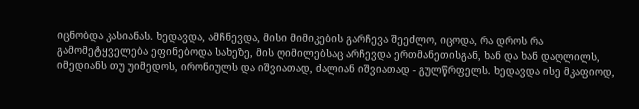იცნობდა კასიანას. ხედავდა, ამჩნევდა, მისი მიმიკების გარჩევა შეეძლო, იცოდა, რა დროს რა გამომეტყველება ეფინებოდა სახეზე, მის ღიმილებსაც არჩევდა ერთმანეთისგან, ხან და ხან დაღლილს, იმედიანს თუ უიმედოს, ირონიულს და იშვიათად, ძალიან იშვიათად - გულწრფელს. ხედავდა ისე მკაფიოდ,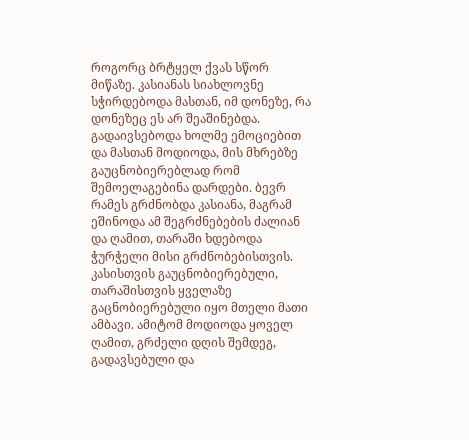როგორც ბრტყელ ქვას სწორ მიწაზე. კასიანას სიახლოვნე სჭირდებოდა მასთან, იმ დონეზე, რა დონეზეც ეს არ შეაშინებდა. გადაივსებოდა ხოლმე ემოციებით და მასთან მოდიოდა, მის მხრებზე გაუცნობიერებლად რომ შემოელაგებინა დარდები. ბევრ რამეს გრძნობდა კასიანა, მაგრამ ეშინოდა ამ შეგრძნებების ძალიან და ღამით, თარაში ხდებოდა ჭურჭელი მისი გრძნობებისთვის. კასისთვის გაუცნობიერებული, თარაშისთვის ყველაზე გაცნობიერებული იყო მთელი მათი ამბავი. ამიტომ მოდიოდა ყოველ ღამით, გრძელი დღის შემდეგ, გადავსებული და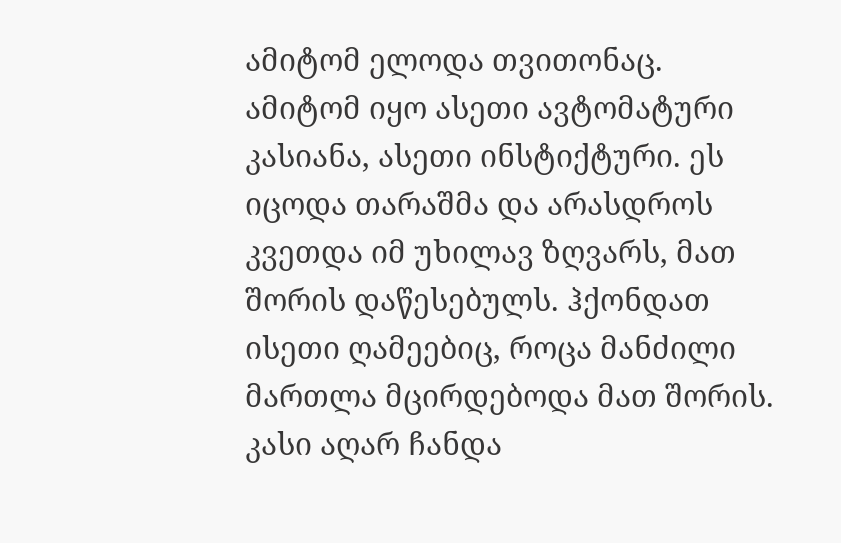ამიტომ ელოდა თვითონაც. ამიტომ იყო ასეთი ავტომატური კასიანა, ასეთი ინსტიქტური. ეს იცოდა თარაშმა და არასდროს კვეთდა იმ უხილავ ზღვარს, მათ შორის დაწესებულს. ჰქონდათ ისეთი ღამეებიც, როცა მანძილი მართლა მცირდებოდა მათ შორის. კასი აღარ ჩანდა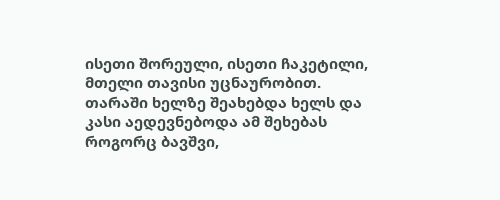ისეთი შორეული, ისეთი ჩაკეტილი, მთელი თავისი უცნაურობით. თარაში ხელზე შეახებდა ხელს და კასი აედევნებოდა ამ შეხებას როგორც ბავშვი,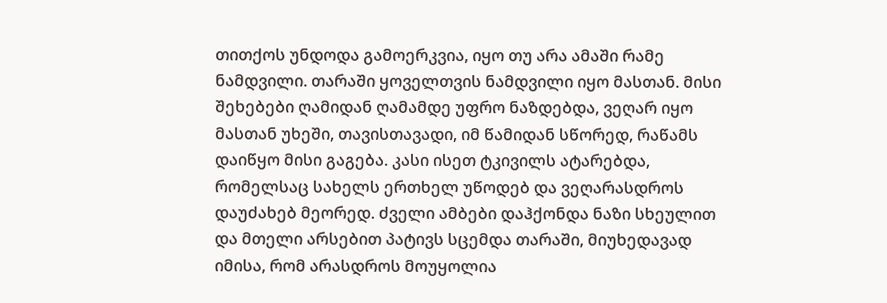თითქოს უნდოდა გამოერკვია, იყო თუ არა ამაში რამე ნამდვილი. თარაში ყოველთვის ნამდვილი იყო მასთან. მისი შეხებები ღამიდან ღამამდე უფრო ნაზდებდა, ვეღარ იყო მასთან უხეში, თავისთავადი, იმ წამიდან სწორედ, რაწამს დაიწყო მისი გაგება. კასი ისეთ ტკივილს ატარებდა, რომელსაც სახელს ერთხელ უწოდებ და ვეღარასდროს დაუძახებ მეორედ. ძველი ამბები დაჰქონდა ნაზი სხეულით და მთელი არსებით პატივს სცემდა თარაში, მიუხედავად იმისა, რომ არასდროს მოუყოლია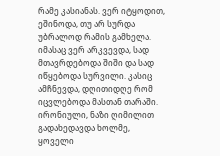რამე კასიანას. ვერ იტყოდით, ეშინოდა, თუ არ სურდა უბრალოდ რამის გამხელა. იმასაც ვერ არკვევდა, სად მთავრდებოდა შიში და სად იწყებოდა სურვილი. კასიც ამჩნევდა, დღითიდღე რომ იცვლებოდა მასთან თარაში. ირონიული, ნაზი ღიმილით გადახედავდა ხოლმე, ყოველი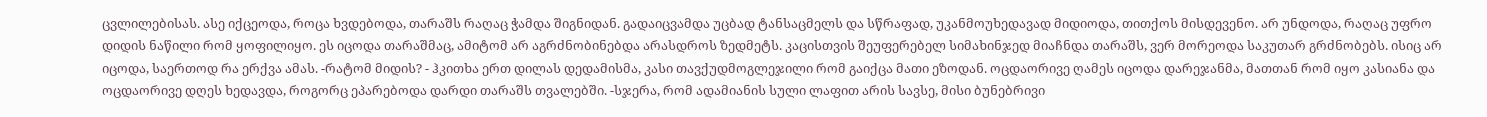ცვლილებისას. ასე იქცეოდა, როცა ხვდებოდა, თარაშს რაღაც ჭამდა შიგნიდან. გადაიცვამდა უცბად ტანსაცმელს და სწრაფად, უკანმოუხედავად მიდიოდა, თითქოს მისდევენო. არ უნდოდა, რაღაც უფრო დიდის ნაწილი რომ ყოფილიყო. ეს იცოდა თარაშმაც, ამიტომ არ აგრძნობინებდა არასდროს ზედმეტს. კაცისთვის შეუფერებელ სიმახინჯედ მიაჩნდა თარაშს, ვერ მორეოდა საკუთარ გრძნობებს. ისიც არ იცოდა, საერთოდ რა ერქვა ამას. -რატომ მიდის? - ჰკითხა ერთ დილას დედამისმა, კასი თავქუდმოგლეჯილი რომ გაიქცა მათი ეზოდან. ოცდაორივე ღამეს იცოდა დარეჯანმა, მათთან რომ იყო კასიანა და ოცდაორივე დღეს ხედავდა, როგორც ეპარებოდა დარდი თარაშს თვალებში. -სჯერა, რომ ადამიანის სული ლაფით არის სავსე, მისი ბუნებრივი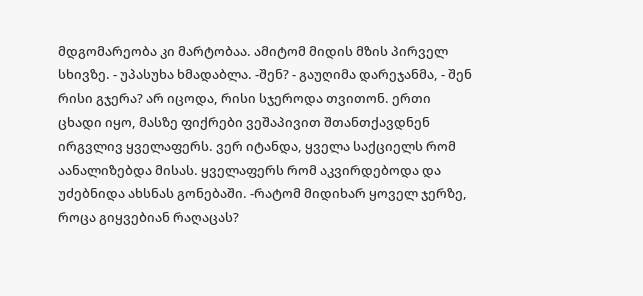მდგომარეობა კი მარტობაა. ამიტომ მიდის მზის პირველ სხივზე. - უპასუხა ხმადაბლა. -შენ? - გაუღიმა დარეჯანმა, - შენ რისი გჯერა? არ იცოდა, რისი სჯეროდა თვითონ. ერთი ცხადი იყო, მასზე ფიქრები ვეშაპივით შთანთქავდნენ ირგვლივ ყველაფერს. ვერ იტანდა, ყველა საქციელს რომ აანალიზებდა მისას. ყველაფერს რომ აკვირდებოდა და უძებნიდა ახსნას გონებაში. -რატომ მიდიხარ ყოველ ჯერზე, როცა გიყვებიან რაღაცას?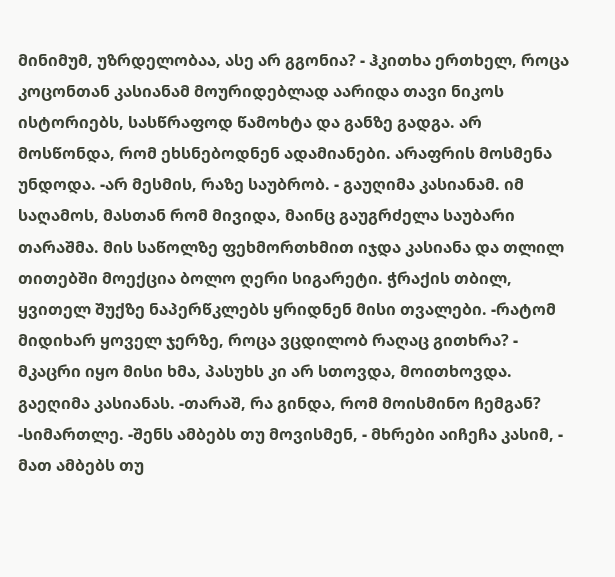მინიმუმ, უზრდელობაა, ასე არ გგონია? - ჰკითხა ერთხელ, როცა კოცონთან კასიანამ მოურიდებლად აარიდა თავი ნიკოს ისტორიებს, სასწრაფოდ წამოხტა და განზე გადგა. არ მოსწონდა, რომ ეხსნებოდნენ ადამიანები. არაფრის მოსმენა უნდოდა. -არ მესმის, რაზე საუბრობ. - გაუღიმა კასიანამ. იმ საღამოს, მასთან რომ მივიდა, მაინც გაუგრძელა საუბარი თარაშმა. მის საწოლზე ფეხმორთხმით იჯდა კასიანა და თლილ თითებში მოექცია ბოლო ღერი სიგარეტი. ჭრაქის თბილ, ყვითელ შუქზე ნაპერწკლებს ყრიდნენ მისი თვალები. -რატომ მიდიხარ ყოველ ჯერზე, როცა ვცდილობ რაღაც გითხრა? - მკაცრი იყო მისი ხმა, პასუხს კი არ სთოვდა, მოითხოვდა. გაეღიმა კასიანას. -თარაშ, რა გინდა, რომ მოისმინო ჩემგან? -სიმართლე. -შენს ამბებს თუ მოვისმენ, - მხრები აიჩეჩა კასიმ, - მათ ამბებს თუ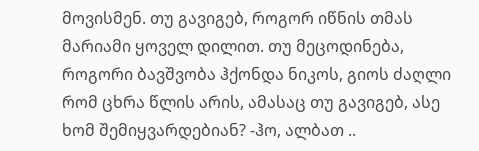მოვისმენ. თუ გავიგებ, როგორ იწნის თმას მარიამი ყოველ დილით. თუ მეცოდინება, როგორი ბავშვობა ჰქონდა ნიკოს, გიოს ძაღლი რომ ცხრა წლის არის, ამასაც თუ გავიგებ, ასე ხომ შემიყვარდებიან? -ჰო, ალბათ ..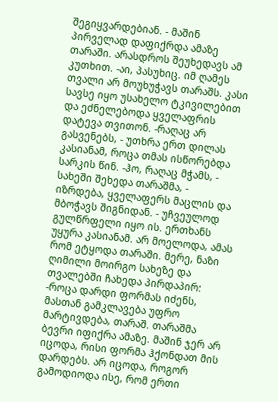შეგიყვარდებიან. - მაშინ პირველად დაფიქრდა ამაზე თარაში. არასდროს შეუხედავს ამ კუთხით. -აი, პასუხიც. იმ ღამეს თვალი არ მოუხუჭავს თარაშს. კასი სავსე იყო უსახელო ტკივილებით და ეძნელებოდა ყველაფრის დატევა თვითონ. -რაღაც არ გასვენებს, - უთხრა ერთ დილას კასიანამ, როცა თმას ისწორებდა სარკის წინ. -ჰო, რაღაც მჭამს, - სახეში შეხედა თარაშმა, - იზრდება, ყველაფერს მაცლის და მბოჭავს შიგნიდან. - უჩვეულოდ გულწრფელი იყო ის. ერთხანს უყურა კასიანამ. არ მოელოდა, ამას რომ ეტყოდა თარაში. მერე, ნაზი ღიმილი მოირგო სახეზე და თვალებში ჩახედა პირდაპირ: -როცა დარდი ფორმას იძენს, მასთან გამკლავება უფრო მარტივდება, თარაშ. თარაშმა ბევრი იფიქრა ამაზე. მაშინ ჯერ არ იცოდა, რისი ფორმა ჰქონდათ მის დარდებს. არ იცოდა, როგორ გამოდიოდა ისე, რომ ერთი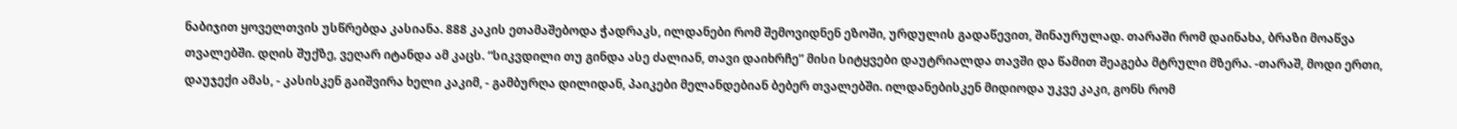ნაბიჯით ყოველთვის უსწრებდა კასიანა. 888 კაკის ეთამაშებოდა ჭადრაკს, ილდანები რომ შემოვიდნენ ეზოში, ურდულის გადაწევით, შინაურულად. თარაში რომ დაინახა, ბრაზი მოაწვა თვალებში. დღის შუქზე, ვეღარ იტანდა ამ კაცს. “სიკვდილი თუ გინდა ასე ძალიან, თავი დაიხრჩე” მისი სიტყვები დაუტრიალდა თავში და წამით შეაგება მტრული მზერა. -თარაშ, მოდი ერთი, დაუჯექი ამას, - კასისკენ გაიშვირა ხელი კაკიმ, - გამბურღა დილიდან, პაიკები მელანდებიან ბებერ თვალებში. ილდანებისკენ მიდიოდა უკვე კაკი, გონს რომ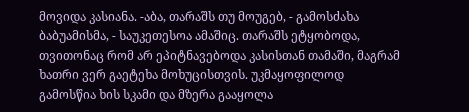მოვიდა კასიანა. -აბა, თარაშს თუ მოუგებ, - გამოსძახა ბაბუამისმა, - საუკეთესოა ამაშიც. თარაშს ეტყობოდა, თვითონაც რომ არ ეპიტნავებოდა კასისთან თამაში, მაგრამ ხათრი ვერ გაეტეხა მოხუცისთვის. უკმაყოფილოდ გამოსწია ხის სკამი და მზერა გააყოლა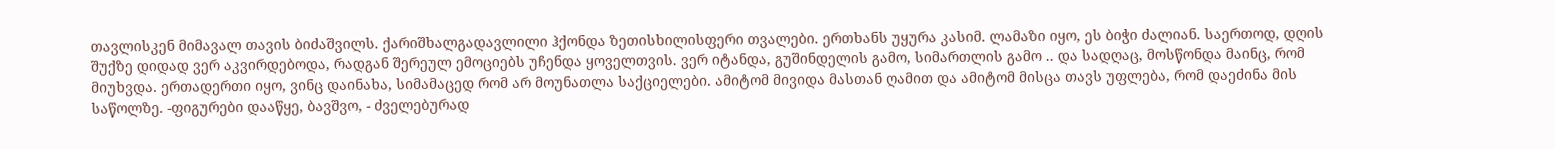თავლისკენ მიმავალ თავის ბიძაშვილს. ქარიშხალგადავლილი ჰქონდა ზეთისხილისფერი თვალები. ერთხანს უყურა კასიმ. ლამაზი იყო, ეს ბიჭი ძალიან. საერთოდ, დღის შუქზე დიდად ვერ აკვირდებოდა, რადგან შერეულ ემოციებს უჩენდა ყოველთვის. ვერ იტანდა, გუშინდელის გამო, სიმართლის გამო .. და სადღაც, მოსწონდა მაინც, რომ მიუხვდა. ერთადერთი იყო, ვინც დაინახა, სიმამაცედ რომ არ მოუნათლა საქციელები. ამიტომ მივიდა მასთან ღამით და ამიტომ მისცა თავს უფლება, რომ დაეძინა მის საწოლზე. -ფიგურები დააწყე, ბავშვო, - ძველებურად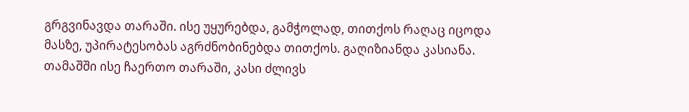გრგვინავდა თარაში. ისე უყურებდა, გამჭოლად, თითქოს რაღაც იცოდა მასზე, უპირატესობას აგრძნობინებდა თითქოს. გაღიზიანდა კასიანა. თამაშში ისე ჩაერთო თარაში, კასი ძლივს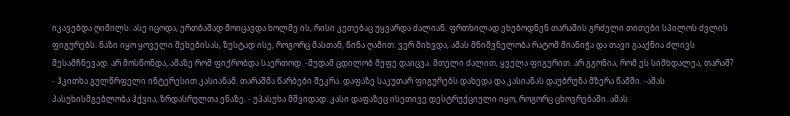იკავებდა ღიმილს. ასე იცოდა, ერთბაშად მოიცავდა ხოლმე ის, რისი კეთებაც უყვარდა ძალიან. ფრთხილად ეხებოდნენ თარაშის გრძელი თითები სპილოს ძვლის ფიგურებს. ნაზი იყო ყოველი შეხებისას, ზუსტად ისე, როგორც მასთან, წინა ღამით. ვერ მიხვდა, ამას მნიშვნელობა რატომ მიანიჭა და თავი გააქნია ძლივს შესამჩნევად. არ მოსწონდა, ამაზე რომ ფიქრობდა საერთოდ. -მუდამ ცდილობ მეფე დაიცვა. მთელი ძალით, ყველა ფიგურით. არ გგონია, რომ ეს სიმხდალეა, თარაშ? - ჰკითხა გულწრფელი ინტერესით კასიანამ. თარაშმა წარბები შეკრა. დაფაზე საკუთარ ფიგურებს დახედა და კასიანას დაუბრუნა მზერა წამში. -ამას პასუხისმგებლობა ჰქვია, ზრდასრულთა ენაზე. - უპასუხა მშვიდად. კასი დაფაზეც ისეთივე დესტრუქციული იყო, როგორც ცხოვრებაში. ამას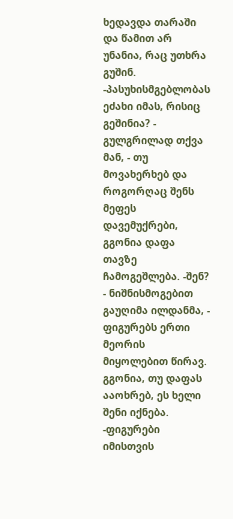ხედავდა თარაში და წამით არ უნანია, რაც უთხრა გუშინ. -პასუხისმგებლობას ეძახი იმას, რისიც გეშინია? - გულგრილად თქვა მან, - თუ მოვახერხებ და როგორღაც შენს მეფეს დავემუქრები, გგონია დაფა თავზე ჩამოგეშლება. -შენ? - ნიშნისმოგებით გაუღიმა ილდანმა, - ფიგურებს ერთი მეორის მიყოლებით წირავ. გგონია, თუ დაფას ააოხრებ, ეს ხელი შენი იქნება. -ფიგურები იმისთვის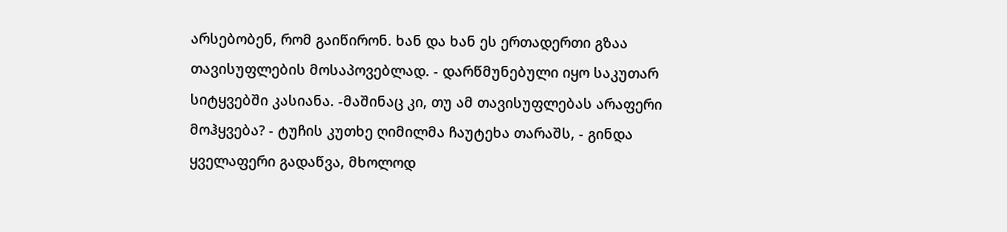არსებობენ, რომ გაიწირონ. ხან და ხან ეს ერთადერთი გზაა თავისუფლების მოსაპოვებლად. - დარწმუნებული იყო საკუთარ სიტყვებში კასიანა. -მაშინაც კი, თუ ამ თავისუფლებას არაფერი მოჰყვება? - ტუჩის კუთხე ღიმილმა ჩაუტეხა თარაშს, - გინდა ყველაფერი გადაწვა, მხოლოდ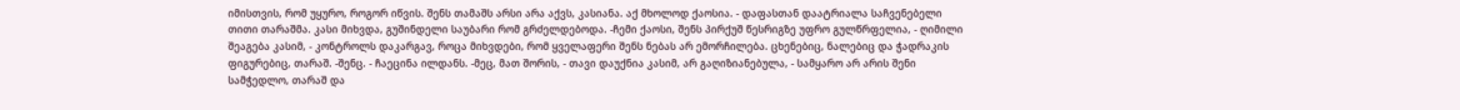იმისთვის, რომ უყურო, როგორ იწვის. შენს თამაშს არსი არა აქვს, კასიანა. აქ მხოლოდ ქაოსია. - დაფასთან დაატრიალა საჩვენებელი თითი თარაშმა. კასი მიხვდა, გუშინდელი საუბარი რომ გრძელდებოდა. -ჩემი ქაოსი, შენს პირქუშ წესრიგზე უფრო გულწრფელია, - ღიმილი შეაგება კასიმ, - კონტროლს დაკარგავ, როცა მიხვდები, რომ ყველაფერი შენს ნებას არ ემორჩილება. ცხენებიც, ნალებიც და ჭადრაკის ფიგურებიც, თარაშ. -შენც. - ჩაეცინა ილდანს. -მეც, მათ შორის, - თავი დაუქნია კასიმ, არ გაღიზიანებულა, - სამყარო არ არის შენი სამჭედლო, თარაშ და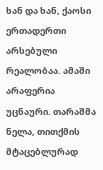ხან და ხან, ქაოსი ერთადერთი არსებული რეალობაა. ამაში არაფერია უცნაური. თარაშმა ნელა, თითქმის მტაცებლურად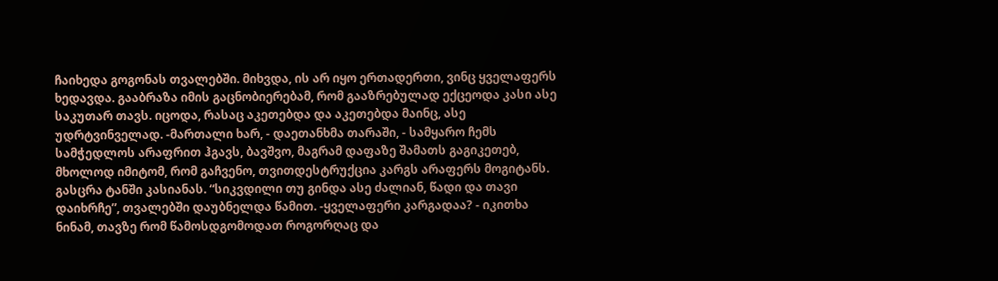ჩაიხედა გოგონას თვალებში. მიხვდა, ის არ იყო ერთადერთი, ვინც ყველაფერს ხედავდა. გააბრაზა იმის გაცნობიერებამ, რომ გააზრებულად ექცეოდა კასი ასე საკუთარ თავს. იცოდა, რასაც აკეთებდა და აკეთებდა მაინც, ასე უდრტვინველად. -მართალი ხარ, - დაეთანხმა თარაში, - სამყარო ჩემს სამჭედლოს არაფრით ჰგავს, ბავშვო, მაგრამ დაფაზე შამათს გაგიკეთებ, მხოლოდ იმიტომ, რომ გაჩვენო, თვითდესტრუქცია კარგს არაფერს მოგიტანს. გასცრა ტანში კასიანას. “სიკვდილი თუ გინდა ასე ძალიან, წადი და თავი დაიხრჩე”, თვალებში დაუბნელდა წამით. -ყველაფერი კარგადაა? - იკითხა ნინამ, თავზე რომ წამოსდგომოდათ როგორღაც და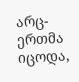არც-ერთმა იცოდა,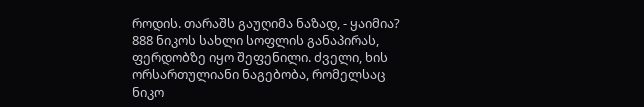როდის. თარაშს გაუღიმა ნაზად, - ყაიმია? 888 ნიკოს სახლი სოფლის განაპირას, ფერდობზე იყო შეფენილი. ძველი, ხის ორსართულიანი ნაგებობა, რომელსაც ნიკო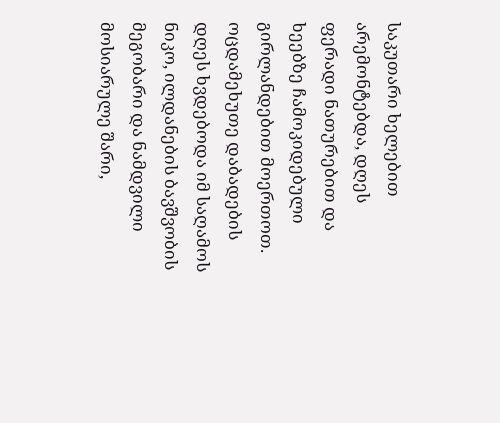საკუთარი ხელებით არემონტებდა, დღეს ფერადი ნათურებით და ხეებზე ჩამოკიდებული გირლანდებით მოერთოთ. ოცდამეხუთე დაბადების დღეს ხვდებოდა იმ საღამოს ნიკო, ილდანების ბავშვობის მეგობარი და ნამდვილი მოსიარულე შარი,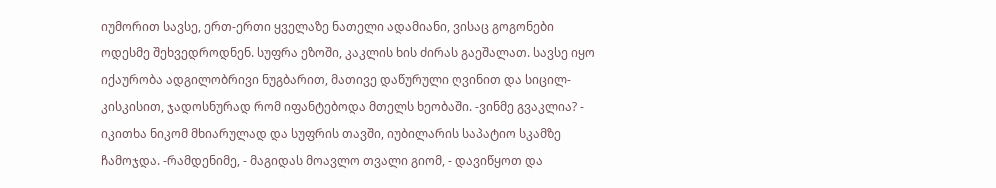იუმორით სავსე, ერთ-ერთი ყველაზე ნათელი ადამიანი, ვისაც გოგონები ოდესმე შეხვედროდნენ. სუფრა ეზოში, კაკლის ხის ძირას გაეშალათ. სავსე იყო იქაურობა ადგილობრივი ნუგბარით, მათივე დაწურული ღვინით და სიცილ-კისკისით, ჯადოსნურად რომ იფანტებოდა მთელს ხეობაში. -ვინმე გვაკლია? - იკითხა ნიკომ მხიარულად და სუფრის თავში, იუბილარის საპატიო სკამზე ჩამოჯდა. -რამდენიმე, - მაგიდას მოავლო თვალი გიომ, - დავიწყოთ და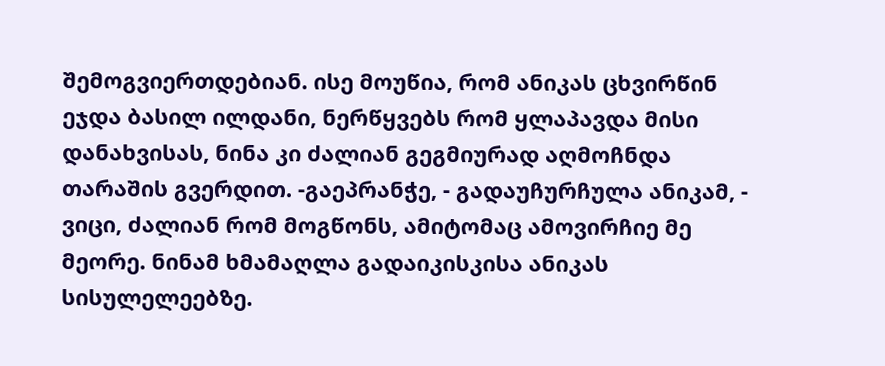შემოგვიერთდებიან. ისე მოუწია, რომ ანიკას ცხვირწინ ეჯდა ბასილ ილდანი, ნერწყვებს რომ ყლაპავდა მისი დანახვისას, ნინა კი ძალიან გეგმიურად აღმოჩნდა თარაშის გვერდით. -გაეპრანჭე, - გადაუჩურჩულა ანიკამ, - ვიცი, ძალიან რომ მოგწონს, ამიტომაც ამოვირჩიე მე მეორე. ნინამ ხმამაღლა გადაიკისკისა ანიკას სისულელეებზე.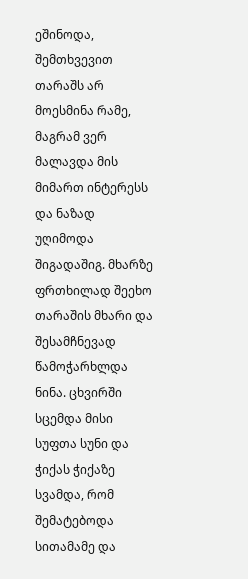ეშინოდა, შემთხვევით თარაშს არ მოესმინა რამე, მაგრამ ვერ მალავდა მის მიმართ ინტერესს და ნაზად უღიმოდა შიგადაშიგ. მხარზე ფრთხილად შეეხო თარაშის მხარი და შესამჩნევად წამოჭარხლდა ნინა. ცხვირში სცემდა მისი სუფთა სუნი და ჭიქას ჭიქაზე სვამდა, რომ შემატებოდა სითამამე და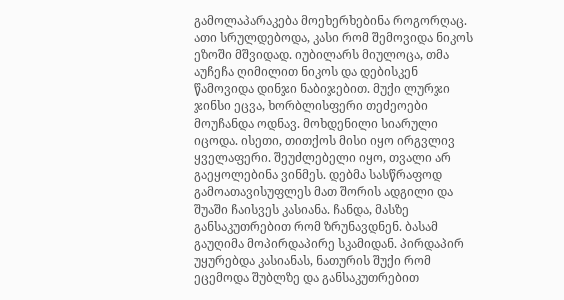გამოლაპარაკება მოეხერხებინა როგორღაც. ათი სრულდებოდა, კასი რომ შემოვიდა ნიკოს ეზოში მშვიდად. იუბილარს მიულოცა, თმა აუჩეჩა ღიმილით ნიკოს და დებისკენ წამოვიდა დინჯი ნაბიჯებით. მუქი ლურჯი ჯინსი ეცვა, ხორბლისფერი თეძეოები მოუჩანდა ოდნავ. მოხდენილი სიარული იცოდა. ისეთი, თითქოს მისი იყო ირგვლივ ყველაფერი. შეუძლებელი იყო, თვალი არ გაეყოლებინა ვინმეს. დებმა სასწრაფოდ გამოათავისუფლეს მათ შორის ადგილი და შუაში ჩაისვეს კასიანა. ჩანდა, მასზე განსაკუთრებით რომ ზრუნავდნენ. ბასამ გაუღიმა მოპირდაპირე სკამიდან. პირდაპირ უყურებდა კასიანას, ნათურის შუქი რომ ეცემოდა შუბლზე და განსაკუთრებით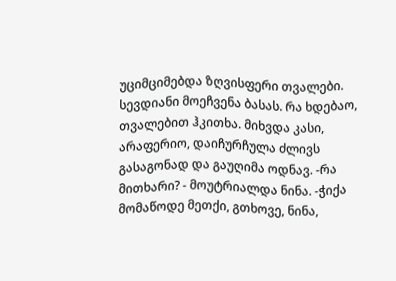უციმციმებდა ზღვისფერი თვალები. სევდიანი მოეჩვენა ბასას. რა ხდებაო, თვალებით ჰკითხა. მიხვდა კასი, არაფერიო, დაიჩურჩულა ძლივს გასაგონად და გაუღიმა ოდნავ. -რა მითხარი? - მოუტრიალდა ნინა. -ჭიქა მომაწოდე მეთქი, გთხოვე, ნინა,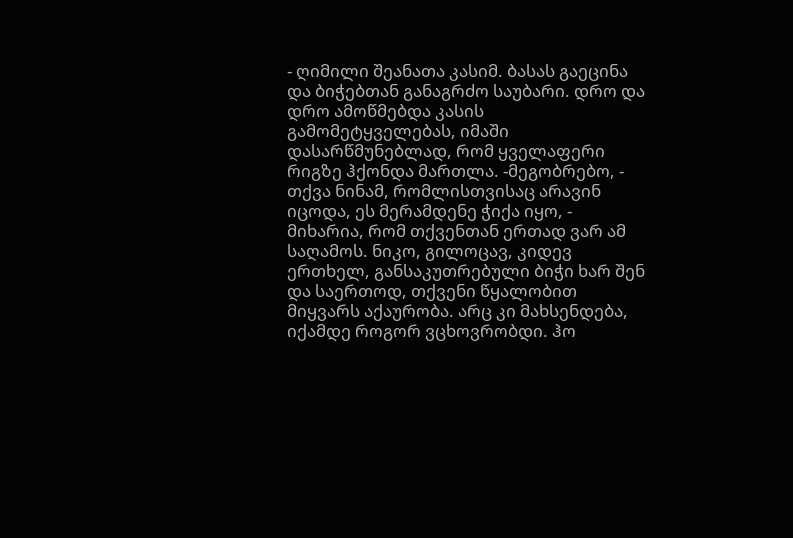- ღიმილი შეანათა კასიმ. ბასას გაეცინა და ბიჭებთან განაგრძო საუბარი. დრო და დრო ამოწმებდა კასის გამომეტყველებას, იმაში დასარწმუნებლად, რომ ყველაფერი რიგზე ჰქონდა მართლა. -მეგობრებო, - თქვა ნინამ, რომლისთვისაც არავინ იცოდა, ეს მერამდენე ჭიქა იყო, - მიხარია, რომ თქვენთან ერთად ვარ ამ საღამოს. ნიკო, გილოცავ, კიდევ ერთხელ, განსაკუთრებული ბიჭი ხარ შენ და საერთოდ, თქვენი წყალობით მიყვარს აქაურობა. არც კი მახსენდება, იქამდე როგორ ვცხოვრობდი. ჰო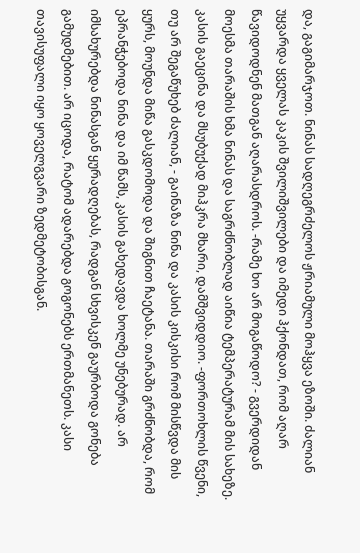და, გაგიმარჯოთ. ნინას სადღეგრძელოს ჟრიამული მოჰყვა ეზოში. ძალიან უყვარდა ყველას კაკის შვილიშვილები და იმედი ჰქონდათ, რომ აღარ წავიდოდნენ მათგან აღარასდროს. -რამე ხო არ მოგაწოდო? - გვერდიდან მოესმა თარაშის ხმა ნინას და საგრძნობლად აიწია ტემპერატურამ მის სახეზე. კასის გაეცინა და მსუბუქად მიჰკრა მხარი, დამშვიდდიო. -ფორთოხლის წვენი, თუ არ შეგაწუხებ ძალიან, - გაინაზა ნინა და კასის კისკისი რომ მისწვდა მის ყურს, მოუნდა მიწა გასკდომოდა და შიგნით ჩაეტანა. თარაში გრძნობდა, რომ ეპრანჭებოდა ნინა და იმ წამს, კასის გახედავდა ხოლმე უნებურად. არ იმსახურებდა ნინასგან ყურადღებას, რადგან სხვისკენ გაურბოდა გონება გამუდმებით. არ იცოდა, რატომ ადარებდა გოგონებს ერთმანეთს. კასი თავისუფალი იყო ყოველგვარი ზედმეტობისგან.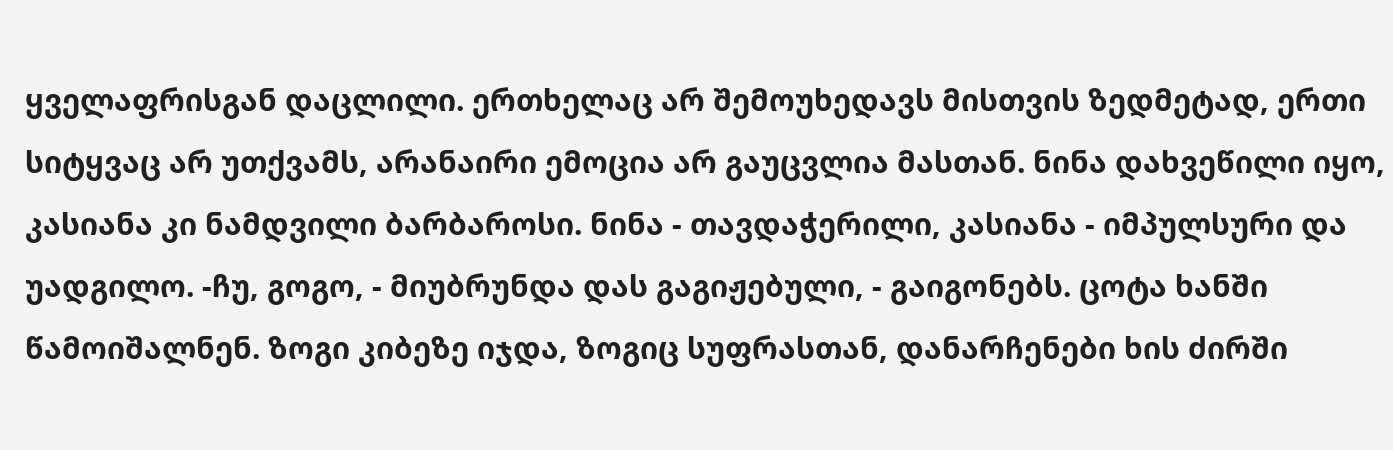ყველაფრისგან დაცლილი. ერთხელაც არ შემოუხედავს მისთვის ზედმეტად, ერთი სიტყვაც არ უთქვამს, არანაირი ემოცია არ გაუცვლია მასთან. ნინა დახვეწილი იყო, კასიანა კი ნამდვილი ბარბაროსი. ნინა - თავდაჭერილი, კასიანა - იმპულსური და უადგილო. -ჩუ, გოგო, - მიუბრუნდა დას გაგიჟებული, - გაიგონებს. ცოტა ხანში წამოიშალნენ. ზოგი კიბეზე იჯდა, ზოგიც სუფრასთან, დანარჩენები ხის ძირში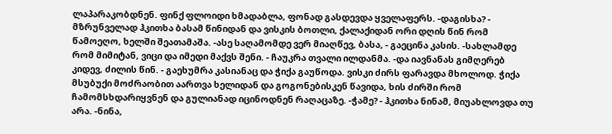ლაპარაკობდნენ. ფინქ ფლოიდი ხმადაბლა, ფონად გასდევდა ყველაფერს. -დაგისხა? - მზრუნველად ჰკითხა ბასამ წინიდან და ვისკის ბოთლი, ქალაქიდან ორი დღის წინ რომ წამოეღო, ხელში შეათამაშა. -ასე საღამომდე ვერ მიაღწევ, ბასა, - გაეცინა კასის. -სახლამდე რომ მიმიტან, ვიცი და იმედი მაქვს შენი. - ჩაუკრა თვალი ილდანმა. -და იავნანას გიმღერებ კიდევ, ძილის წინ. - გაეხუმრა კასიანაც და ჭიქა გაუწოდა. ვისკი ძირს ფარავდა მხოლოდ. ჭიქა მსუბუქი მოძრაობით აართვა ხელიდან და გოგონებისკენ წავიდა, ხის ძირში რომ ჩამომსხდარიყვნენ და გულიანად იცინოდნენ რაღაცაზე. -ჭამე? - ჰკითხა ნინამ, მიუახლოვდა თუ არა. -ნინა,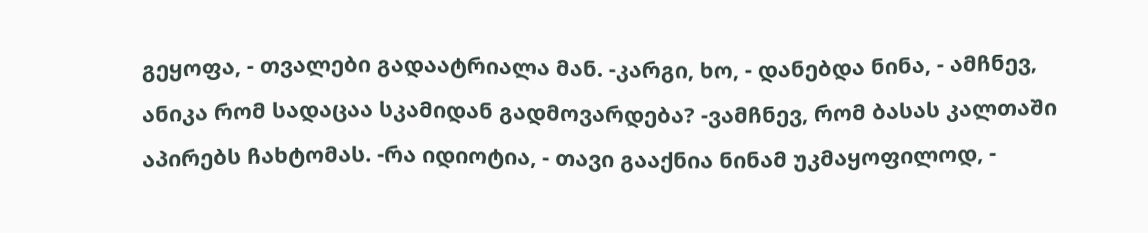გეყოფა, - თვალები გადაატრიალა მან. -კარგი, ხო, - დანებდა ნინა, - ამჩნევ, ანიკა რომ სადაცაა სკამიდან გადმოვარდება? -ვამჩნევ, რომ ბასას კალთაში აპირებს ჩახტომას. -რა იდიოტია, - თავი გააქნია ნინამ უკმაყოფილოდ, -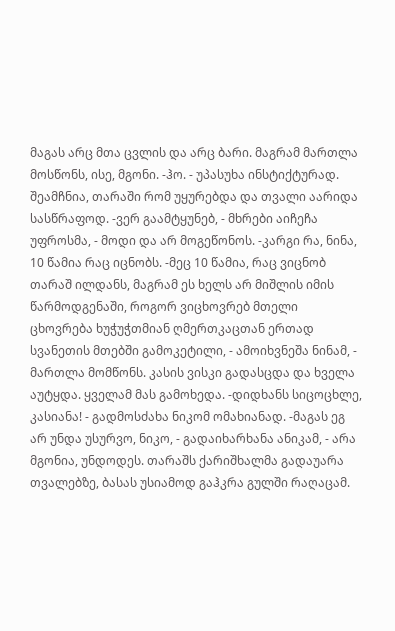მაგას არც მთა ცვლის და არც ბარი. მაგრამ მართლა მოსწონს, ისე, მგონი. -ჰო. - უპასუხა ინსტიქტურად. შეამჩნია, თარაში რომ უყურებდა და თვალი აარიდა სასწრაფოდ. -ვერ გაამტყუნებ, - მხრები აიჩეჩა უფროსმა, - მოდი და არ მოგეწონოს. -კარგი რა, ნინა, 10 წამია რაც იცნობს. -მეც 10 წამია, რაც ვიცნობ თარაშ ილდანს, მაგრამ ეს ხელს არ მიშლის იმის წარმოდგენაში, როგორ ვიცხოვრებ მთელი ცხოვრება ხუჭუჭთმიან ღმერთკაცთან ერთად სვანეთის მთებში გამოკეტილი, - ამოიხვნეშა ნინამ, - მართლა მომწონს. კასის ვისკი გადასცდა და ხველა აუტყდა. ყველამ მას გამოხედა. -დიდხანს სიცოცხლე, კასიანა! - გადმოსძახა ნიკომ ომახიანად. -მაგას ეგ არ უნდა უსურვო, ნიკო, - გადაიხარხანა ანიკამ, - არა მგონია, უნდოდეს. თარაშს ქარიშხალმა გადაუარა თვალებზე, ბასას უსიამოდ გაჰკრა გულში რაღაცამ.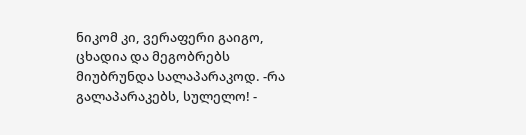ნიკომ კი, ვერაფერი გაიგო, ცხადია და მეგობრებს მიუბრუნდა სალაპარაკოდ. -რა გალაპარაკებს, სულელო! -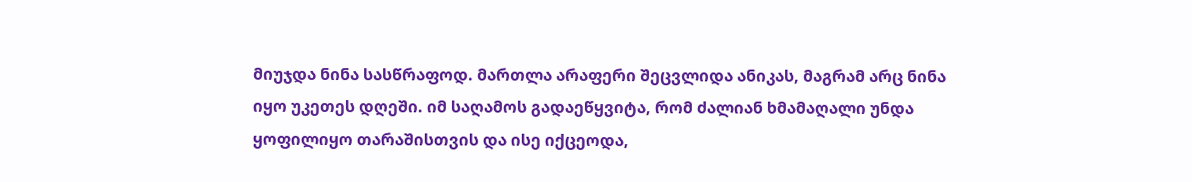მიუჯდა ნინა სასწრაფოდ. მართლა არაფერი შეცვლიდა ანიკას, მაგრამ არც ნინა იყო უკეთეს დღეში. იმ საღამოს გადაეწყვიტა, რომ ძალიან ხმამაღალი უნდა ყოფილიყო თარაშისთვის და ისე იქცეოდა,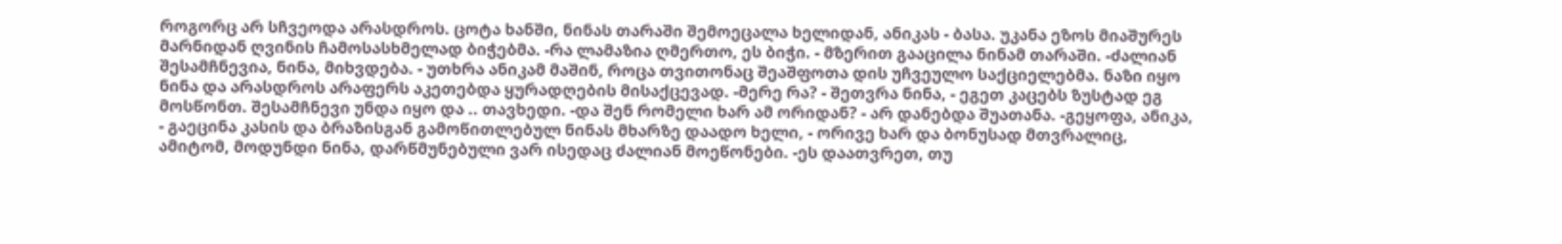როგორც არ სჩვეოდა არასდროს. ცოტა ხანში, ნინას თარაში შემოეცალა ხელიდან, ანიკას - ბასა. უკანა ეზოს მიაშურეს მარნიდან ღვინის ჩამოსასხმელად ბიჭებმა. -რა ლამაზია ღმერთო, ეს ბიჭი. - მზერით გააცილა ნინამ თარაში. -ძალიან შესამჩნევია, ნინა, მიხვდება. - უთხრა ანიკამ მაშინ, როცა თვითონაც შეაშფოთა დის უჩვეულო საქციელებმა. ნაზი იყო ნინა და არასდროს არაფერს აკეთებდა ყურადღების მისაქცევად. -მერე რა? - შეთვრა ნინა, - ეგეთ კაცებს ზუსტად ეგ მოსწონთ. შესამჩნევი უნდა იყო და .. თავხედი. -და შენ რომელი ხარ ამ ორიდან? - არ დანებდა შუათანა. -გეყოფა, ანიკა, - გაეცინა კასის და ბრაზისგან გამოწითლებულ ნინას მხარზე დაადო ხელი, - ორივე ხარ და ბონუსად მთვრალიც, ამიტომ, მოდუნდი ნინა, დარწმუნებული ვარ ისედაც ძალიან მოეწონები. -ეს დაათვრეთ, თუ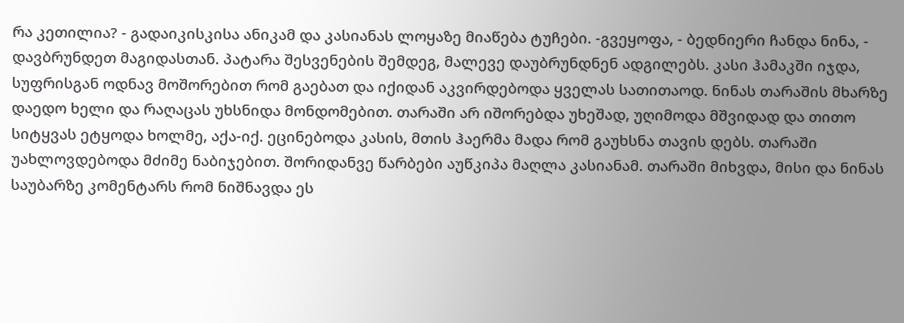რა კეთილია? - გადაიკისკისა ანიკამ და კასიანას ლოყაზე მიაწება ტუჩები. -გვეყოფა, - ბედნიერი ჩანდა ნინა, - დავბრუნდეთ მაგიდასთან. პატარა შესვენების შემდეგ, მალევე დაუბრუნდნენ ადგილებს. კასი ჰამაკში იჯდა, სუფრისგან ოდნავ მოშორებით რომ გაებათ და იქიდან აკვირდებოდა ყველას სათითაოდ. ნინას თარაშის მხარზე დაედო ხელი და რაღაცას უხსნიდა მონდომებით. თარაში არ იშორებდა უხეშად, უღიმოდა მშვიდად და თითო სიტყვას ეტყოდა ხოლმე, აქა-იქ. ეცინებოდა კასის, მთის ჰაერმა მადა რომ გაუხსნა თავის დებს. თარაში უახლოვდებოდა მძიმე ნაბიჯებით. შორიდანვე წარბები აუწკიპა მაღლა კასიანამ. თარაში მიხვდა, მისი და ნინას საუბარზე კომენტარს რომ ნიშნავდა ეს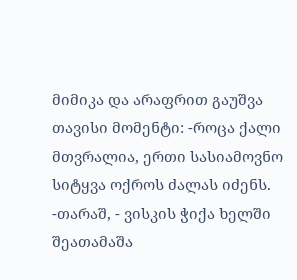მიმიკა და არაფრით გაუშვა თავისი მომენტი: -როცა ქალი მთვრალია, ერთი სასიამოვნო სიტყვა ოქროს ძალას იძენს. -თარაშ, - ვისკის ჭიქა ხელში შეათამაშა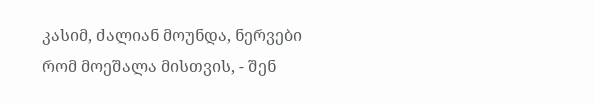კასიმ, ძალიან მოუნდა, ნერვები რომ მოეშალა მისთვის, - შენ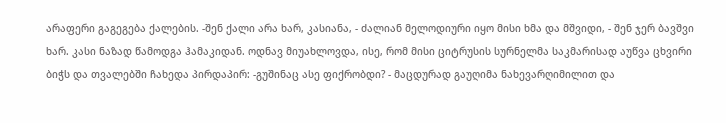არაფერი გაგეგება ქალების. -შენ ქალი არა ხარ, კასიანა, - ძალიან მელოდიური იყო მისი ხმა და მშვიდი, - შენ ჯერ ბავშვი ხარ. კასი ნაზად წამოდგა ჰამაკიდან. ოდნავ მიუახლოვდა, ისე, რომ მისი ციტრუსის სურნელმა საკმარისად აუწვა ცხვირი ბიჭს და თვალებში ჩახედა პირდაპირ: -გუშინაც ასე ფიქრობდი? - მაცდურად გაუღიმა ნახევარღიმილით და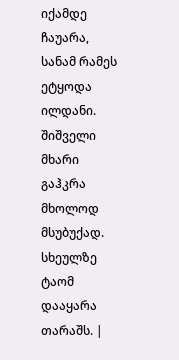იქამდე ჩაუარა, სანამ რამეს ეტყოდა ილდანი. შიშველი მხარი გაჰკრა მხოლოდ მსუბუქად. სხეულზე ტაომ დააყარა თარაშს. |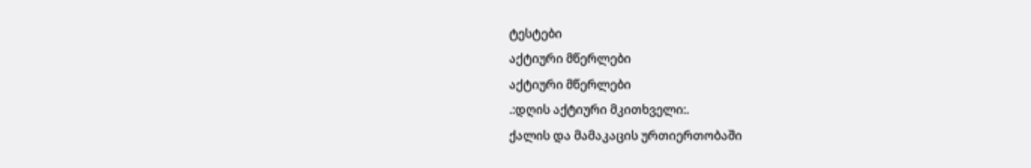ტესტები
აქტიური მწერლები
აქტიური მწერლები
.:დღის აქტიური მკითხველი:.
ქალის და მამაკაცის ურთიერთობაში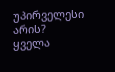უპირველესი არის?
ყველა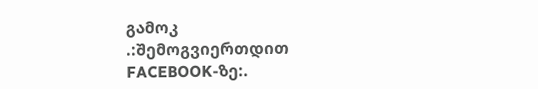გამოკ
.:შემოგვიერთდით FACEBOOK-ზე:.